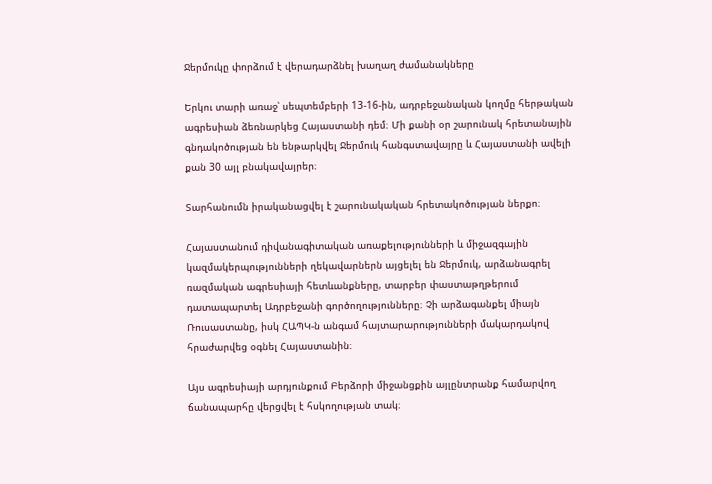Ջերմուկը փորձում է վերադարձնել խաղաղ ժամանակները

Երկու տարի առաջ՝ սեպտեմբերի 13-16-ին, ադրբեջանական կողմը հերթական ագրեսիան ձեռնարկեց Հայաստանի դեմ։ Մի քանի օր շարունակ հրետանային գնդակոծության են ենթարկվել Ջերմուկ հանգստավայրը և Հայաստանի ավելի քան 30 այլ բնակավայրեր։

Տարհանումն իրականացվել է շարունակական հրետակոծության ներքո։

Հայաստանում դիվանագիտական առաքելությունների և միջազգային կազմակերպությունների ղեկավարներն այցելել են Ջերմուկ, արձանագրել ռազմական ագրեսիայի հետևանքները, տարբեր փաստաթղթերում դատապարտել Ադրբեջանի գործողությունները։ Չի արձագանքել միայն Ռուսաստանը, իսկ ՀԱՊԿ-ն անգամ հայտարարությունների մակարդակով հրաժարվեց օգնել Հայաստանին։

Այս ագրեսիայի արդյունքում Բերձորի միջանցքին այլընտրանք համարվող ճանապարհը վերցվել է հսկողության տակ։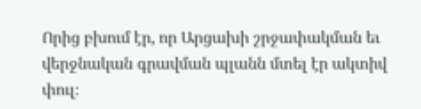Որից բխում էր, որ Արցախի շրջափակման եւ վերջնական գրավման պլանն մտել էր ակտիվ փուլ։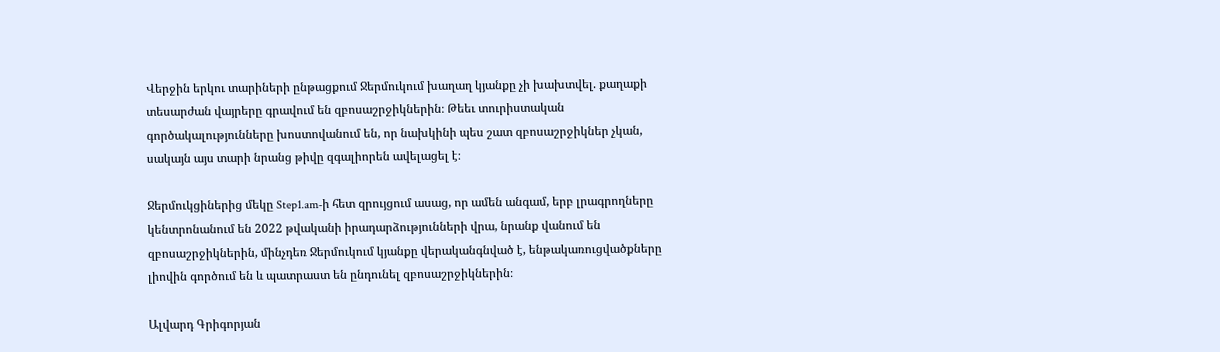Վերջին երկու տարիների ընթացքում Ջերմուկում խաղաղ կյանքը չի խախտվել. քաղաքի տեսարժան վայրերը գրավում են զբոսաշրջիկներին։ Թեեւ տուրիստական գործակալությունները խոստովանում են, որ նախկինի պես շատ զբոսաշրջիկներ չկան, սակայն այս տարի նրանց թիվը զգալիորեն ավելացել է։

Ջերմուկցիներից մեկը Step1.am-ի հետ զրույցում ասաց, որ ամեն անգամ, երբ լրագրողները կենտրոնանում են 2022 թվականի իրադարձությունների վրա, նրանք վանում են զբոսաշրջիկներին, մինչդեռ Ջերմուկում կյանքը վերականգնված է, ենթակառուցվածքները լիովին գործում են և պատրաստ են ընդունել զբոսաշրջիկներին։

Ալվարդ Գրիգորյան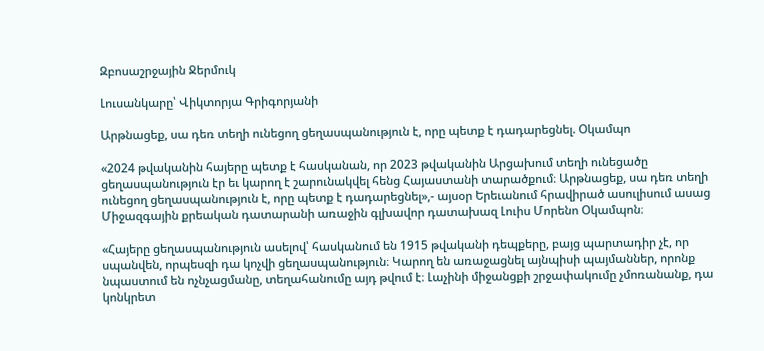Զբոսաշրջային Ջերմուկ

Լուսանկարը՝ Վիկտորյա Գրիգորյանի

Արթնացեք, սա դեռ տեղի ունեցող ցեղասպանություն է, որը պետք է դադարեցնել. Օկամպո

«2024 թվականին հայերը պետք է հասկանան, որ 2023 թվականին Արցախում տեղի ունեցածը ցեղասպանություն էր եւ կարող է շարունակվել հենց Հայաստանի տարածքում։ Արթնացեք, սա դեռ տեղի ունեցող ցեղասպանություն է, որը պետք է դադարեցնել»,- այսօր Երեւանում հրավիրած ասուլիսում ասաց Միջազգային քրեական դատարանի առաջին գլխավոր դատախազ Լուիս Մորենո Օկամպոն։

«Հայերը ցեղասպանություն ասելով՝ հասկանում են 1915 թվականի դեպքերը, բայց պարտադիր չէ, որ սպանվեն, որպեսզի դա կոչվի ցեղասպանություն։ Կարող են առաջացնել այնպիսի պայմաններ, որոնք նպաստում են ոչնչացմանը, տեղահանումը այդ թվում է։ Լաչինի միջանցքի շրջափակումը չմոռանանք, դա կոնկրետ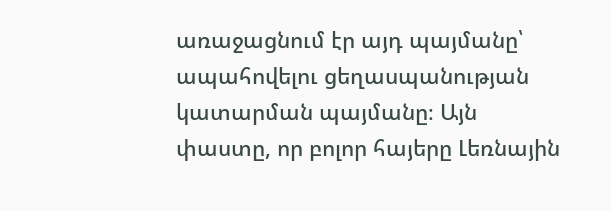առաջացնում էր այդ պայմանը՝ ապահովելու ցեղասպանության կատարման պայմանը։ Այն փաստը, որ բոլոր հայերը Լեռնային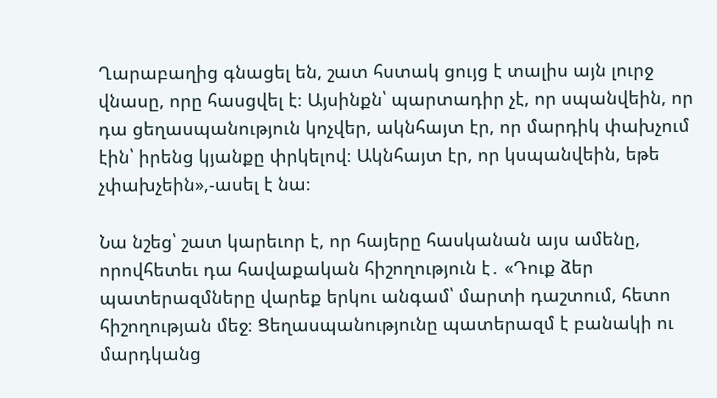Ղարաբաղից գնացել են, շատ հստակ ցույց է տալիս այն լուրջ վնասը, որը հասցվել է։ Այսինքն՝ պարտադիր չէ, որ սպանվեին, որ դա ցեղասպանություն կոչվեր, ակնհայտ էր, որ մարդիկ փախչում էին՝ իրենց կյանքը փրկելով։ Ակնհայտ էր, որ կսպանվեին, եթե չփախչեին»,-ասել է նա։

Նա նշեց՝ շատ կարեւոր է, որ հայերը հասկանան այս ամենը, որովհետեւ դա հավաքական հիշողություն է․ «Դուք ձեր պատերազմները վարեք երկու անգամ՝ մարտի դաշտում, հետո հիշողության մեջ։ Ցեղասպանությունը պատերազմ է բանակի ու մարդկանց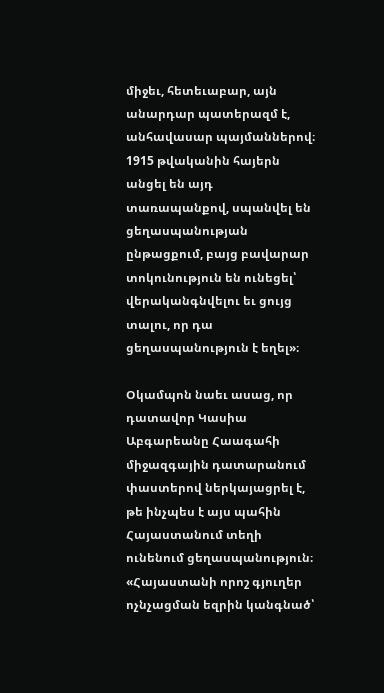միջեւ, հետեւաբար, այն անարդար պատերազմ է, անհավասար պայմաններով։ 1915 թվականին հայերն անցել են այդ տառապանքով, սպանվել են ցեղասպանության ընթացքում, բայց բավարար տոկունություն են ունեցել՝ վերականգնվելու եւ ցույց տալու, որ դա ցեղասպանություն է եղել»։

Օկամպոն նաեւ ասաց, որ դատավոր Կասիա Աբգարեանը Հաագահի միջազգային դատարանում փաստերով ներկայացրել է, թե ինչպես է այս պահին Հայաստանում տեղի ունենում ցեղասպանություն։ «Հայաստանի որոշ գյուղեր ոչնչացման եզրին կանգնած՝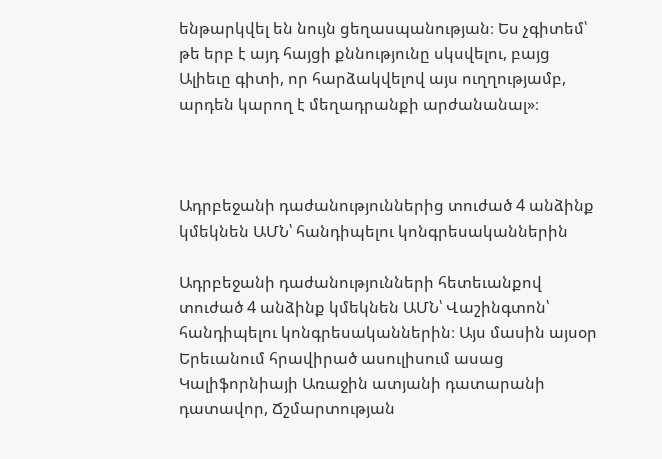ենթարկվել են նույն ցեղասպանության։ Ես չգիտեմ՝ թե երբ է այդ հայցի քննությունը սկսվելու, բայց Ալիեւը գիտի, որ հարձակվելով այս ուղղությամբ, արդեն կարող է մեղադրանքի արժանանալ»։



Ադրբեջանի դաժանություններից տուժած 4 անձինք կմեկնեն ԱՄՆ՝ հանդիպելու կոնգրեսականներին

Ադրբեջանի դաժանությունների հետեւանքով տուժած 4 անձինք կմեկնեն ԱՄՆ՝ Վաշինգտոն՝ հանդիպելու կոնգրեսականներին։ Այս մասին այսօր Երեւանում հրավիրած ասուլիսում ասաց Կալիֆորնիայի Առաջին ատյանի դատարանի դատավոր, Ճշմարտության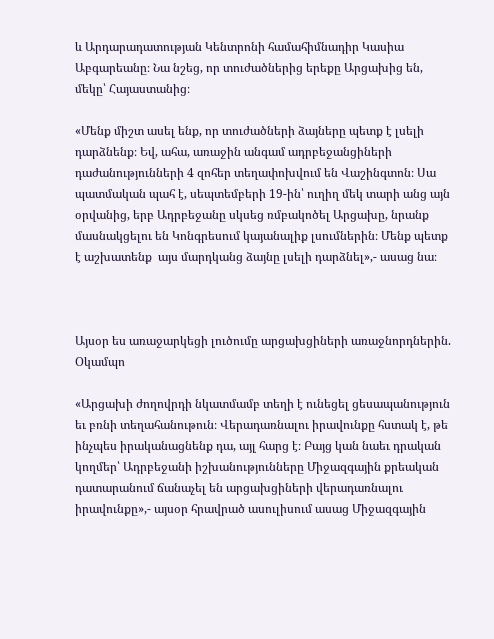և Արդարադատության Կենտրոնի համահիմնադիր Կասիա Աբգարեանը։ Նա նշեց, որ տուժածներից երեքը Արցախից են, մեկը՝ Հայաստանից։

«Մենք միշտ ասել ենք, որ տուժածների ձայները պետք է լսելի դարձնենք։ Եվ, ահա, առաջին անգամ ադրբեջանցիների դաժանությունների 4 զոհեր տեղափոխվում են Վաշինգտոն։ Սա պատմական պահ է, սեպտեմբերի 19-ին՝ ուղիղ մեկ տարի անց այն օրվանից, երբ Ադրբեջանը սկսեց ռմբակոծել Արցախը, նրանք մասնակցելու են Կոնգրեսում կայանալիք լսումներին։ Մենք պետք է աշխատենք  այս մարդկանց ձայնը լսելի դարձնել»,- ասաց նա։



Այսօր ես առաջարկեցի լուծումը արցախցիների առաջնորդներին. Օկամպո

«Արցախի ժողովրդի նկատմամբ տեղի է ունեցել ցեսապանություն եւ բռնի տեղահանութուն։ Վերադառնալու իրավունքը հստակ է, թե ինչպես իրականացնենք դա, այլ հարց է։ Բայց կան նաեւ դրական կողմեր՝ Ադրբեջանի իշխանությունները Միջազգային քրեական դատարանում ճանաչել են արցախցիների վերադառնալու իրավունքը»,- այսօր հրավրած ասուլիսում ասաց Միջազգային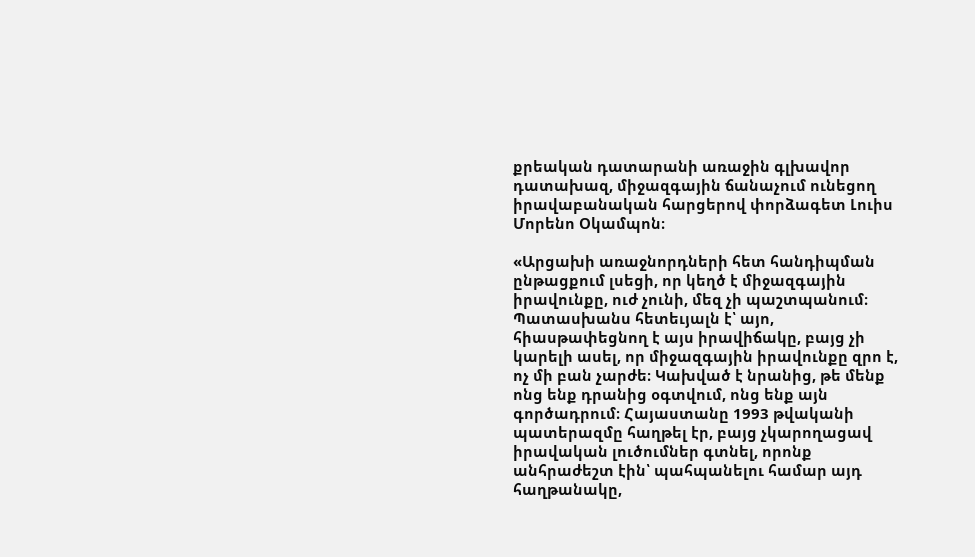քրեական դատարանի առաջին գլխավոր դատախազ, միջազգային ճանաչում ունեցող իրավաբանական հարցերով փորձագետ Լուիս Մորենո Օկամպոն։

«Արցախի առաջնորդների հետ հանդիպման ընթացքում լսեցի, որ կեղծ է միջազգային իրավունքը, ուժ չունի, մեզ չի պաշտպանում։ Պատասխանս հետեւյալն է՝ այո, հիասթափեցնող է այս իրավիճակը, բայց չի կարելի ասել, որ միջազգային իրավունքը զրո է, ոչ մի բան չարժե։ Կախված է նրանից, թե մենք ոնց ենք դրանից օգտվում, ոնց ենք այն գործադրում։ Հայաստանը 1993 թվականի պատերազմը հաղթել էր, բայց չկարողացավ իրավական լուծումներ գտնել, որոնք անհրաժեշտ էին՝ պահպանելու համար այդ հաղթանակը,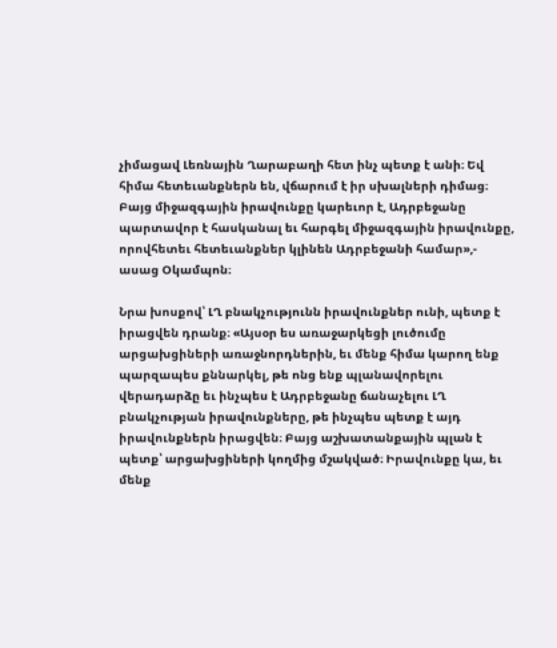չիմացավ Լեռնային Ղարաբաղի հետ ինչ պետք է անի։ Եվ հիմա հետեւանքներն են, վճարում է իր սխալների դիմաց։ Բայց միջազգային իրավունքը կարեւոր է, Ադրբեջանը պարտավոր է հասկանալ եւ հարգել միջազգային իրավունքը, որովհետեւ հետեւանքներ կլինեն Ադրբեջանի համար»,- ասաց Օկամպոն։

Նրա խոսքով՝ ԼՂ բնակչությունն իրավունքներ ունի, պետք է իրացվեն դրանք։ «Այսօր ես առաջարկեցի լուծումը արցախցիների առաջնորդներին, եւ մենք հիմա կարող ենք պարզապես քննարկել, թե ոնց ենք պլանավորելու վերադարձը եւ ինչպես է Ադրբեջանը ճանաչելու ԼՂ բնակչության իրավունքները, թե ինչպես պետք է այդ իրավունքներն իրացվեն։ Բայց աշխատանքային պլան է պետք՝ արցախցիների կողմից մշակված։ Իրավունքը կա, եւ մենք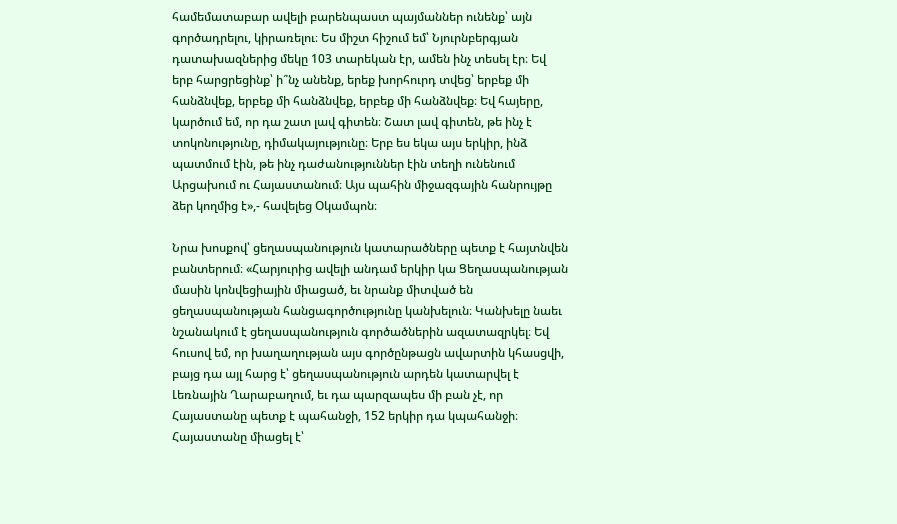համեմատաբար ավելի բարենպաստ պայմաններ ունենք՝ այն գործադրելու, կիրառելու։ Ես միշտ հիշում եմ՝ Նյուրնբերգյան դատախազներից մեկը 103 տարեկան էր, ամեն ինչ տեսել էր։ Եվ երբ հարցրեցինք՝ ի՞նչ անենք, երեք խորհուրդ տվեց՝ երբեք մի հանձնվեք, երբեք մի հանձնվեք, երբեք մի հանձնվեք։ Եվ հայերը, կարծում եմ, որ դա շատ լավ գիտեն։ Շատ լավ գիտեն, թե ինչ է տոկոնությունը, դիմակայությունը։ Երբ ես եկա այս երկիր, ինձ պատմում էին, թե ինչ դաժանություններ էին տեղի ունենում Արցախում ու Հայաստանում։ Այս պահին միջազգային հանրույթը ձեր կողմից է»,- հավելեց Օկամպոն։

Նրա խոսքով՝ ցեղասպանություն կատարածները պետք է հայտնվեն բանտերում։ «Հարյուրից ավելի անդամ երկիր կա Ցեղասպանության մասին կոնվեցիային միացած, եւ նրանք միտված են ցեղասպանության հանցագործությունը կանխելուն։ Կանխելը նաեւ նշանակում է ցեղասպանություն գործածներին ազատազրկել։ Եվ հուսով եմ, որ խաղաղության այս գործընթացն ավարտին կհասցվի, բայց դա այլ հարց է՝ ցեղասպանություն արդեն կատարվել է Լեռնային Ղարաբաղում, եւ դա պարզապես մի բան չէ, որ Հայաստանը պետք է պահանջի, 152 երկիր դա կպահանջի։ Հայաստանը միացել է՝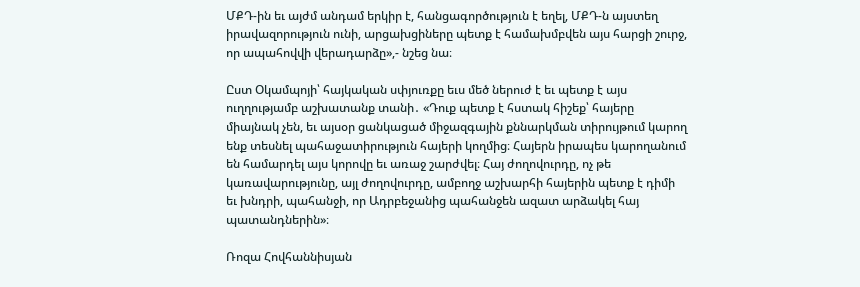ՄՔԴ-ին եւ այժմ անդամ երկիր է, հանցագործություն է եղել, ՄՔԴ-ն այստեղ իրավազորություն ունի, արցախցիները պետք է համախմբվեն այս հարցի շուրջ, որ ապահովվի վերադարձը»,- նշեց նա։

Ըստ Օկամպոյի՝ հայկական սփյուռքը եւս մեծ ներուժ է եւ պետք է այս ուղղությամբ աշխատանք տանի․ «Դուք պետք է հստակ հիշեք՝ հայերը միայնակ չեն, եւ այսօր ցանկացած միջազգային քննարկման տիրույթում կարող ենք տեսնել պահաջատիրություն հայերի կողմից։ Հայերն իրապես կարողանում են համարդել այս կորովը եւ առաջ շարժվել։ Հայ ժողովուրդը, ոչ թե կառավարությունը, այլ ժողովուրդը, ամբողջ աշխարհի հայերին պետք է դիմի եւ խնդրի, պահանջի, որ Ադրբեջանից պահանջեն ազատ արձակել հայ պատանդներին»։

Ռոզա Հովհաննիսյան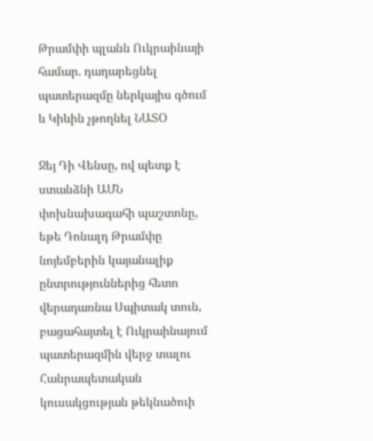Թրամփի պլանն Ուկրաինայի համար. դադարեցնել պատերազմը ներկայիս գծում և Կիևին չթողնել ՆԱՏՕ

Ջեյ Դի Վենսը, ով պետք է ստանձնի ԱՄՆ փոխնախագահի պաշտոնը, եթե Դոնալդ Թրամփը նոյեմբերին կայանալիք ընտրություններից հետո վերադառնա Սպիտակ տուն, բացահայտել է Ուկրաինայում պատերազմին վերջ տալու Հանրապետական կուսակցության թեկնածուի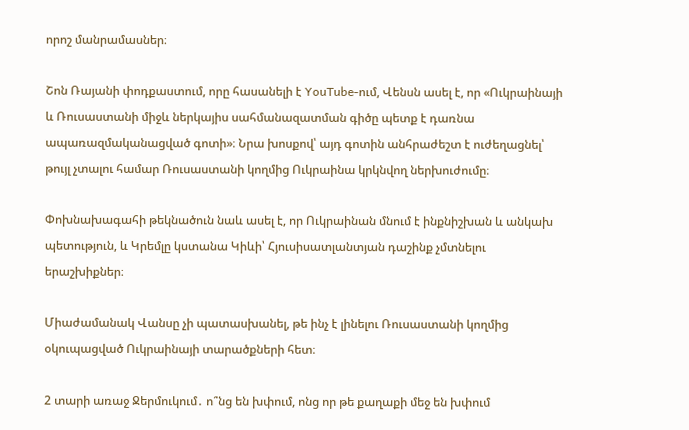որոշ մանրամասներ։

Շոն Ռայանի փոդքաստում, որը հասանելի է YouTube-ում, Վենսն ասել է, որ «Ուկրաինայի և Ռուսաստանի միջև ներկայիս սահմանազատման գիծը պետք է դառնա ապառազմականացված գոտի»։ Նրա խոսքով՝ այդ գոտին անհրաժեշտ է ուժեղացնել՝ թույլ չտալու համար Ռուսաստանի կողմից Ուկրաինա կրկնվող ներխուժումը։

Փոխնախագահի թեկնածուն նաև ասել է, որ Ուկրաինան մնում է ինքնիշխան և անկախ պետություն, և Կրեմլը կստանա Կիևի՝ Հյուսիսատլանտյան դաշինք չմտնելու երաշխիքներ։

Միաժամանակ Վանսը չի պատասխանել, թե ինչ է լինելու Ռուսաստանի կողմից օկուպացված Ուկրաինայի տարածքների հետ։

2 տարի առաջ Ջերմուկում․ ո՞նց են խփում, ոնց որ թե քաղաքի մեջ են խփում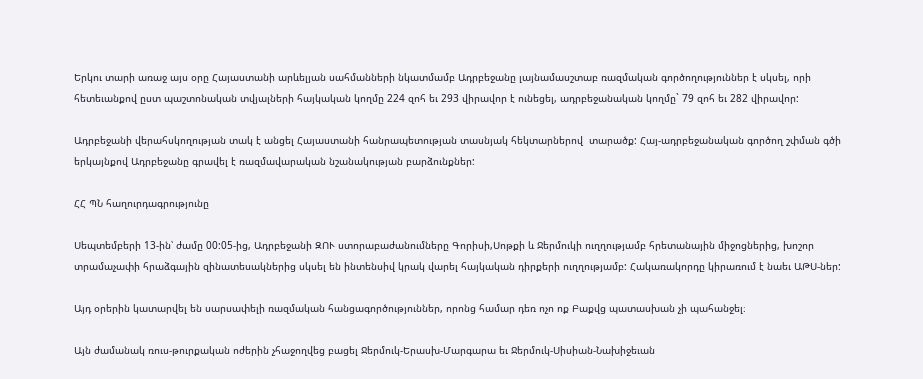Երկու տարի առաջ այս օրը Հայաստանի արևելյան սահմանների նկատմամբ Ադրբեջանը լայնամասշտաբ ռազմական գործողություններ է սկսել, որի հետեւանքով ըստ պաշտոնական տվյալների հայկական կողմը 224 զոհ եւ 293 վիրավոր է ունեցել, ադրբեջանական կողմը` 79 զոհ եւ 282 վիրավոր:

Ադրբեջանի վերահսկողության տակ է անցել Հայաստանի հանրապետության տասնյակ հեկտարներով  տարածք: Հայ-ադրբեջանական գործող շփման գծի երկայնքով Ադրբեջանը գրավել է ռազմավարական նշանակության բարձունքներ:

ՀՀ ՊՆ հաղուրդագրությունը

Սեպտեմբերի 13-ին՝ ժամը 00:05-ից, Ադրբեջանի ԶՈՒ ստորաբաժանումները Գորիսի,Սոթքի և Ջերմուկի ուղղությամբ հրետանային միջոցներից, խոշոր տրամաչափի հրաձգային զինատեսակներից սկսել են ինտենսիվ կրակ վարել հայկական դիրքերի ուղղությամբ: Հակառակորդը կիրառում է նաեւ ԱԹՍ-ներ:

Այդ օրերին կատարվել են սարսափելի ռազմական հանցագործություններ, որոնց համար դեռ ոչո ոք Բաքվց պատասխան չի պահանջել։

Այն ժամանակ ռուս-թուրքական ոժերին չհաջողվեց բացել Ջերմուկ-Երասխ-Մարգարա եւ Ջերմուկ-Սիսիան-Նախիջեւան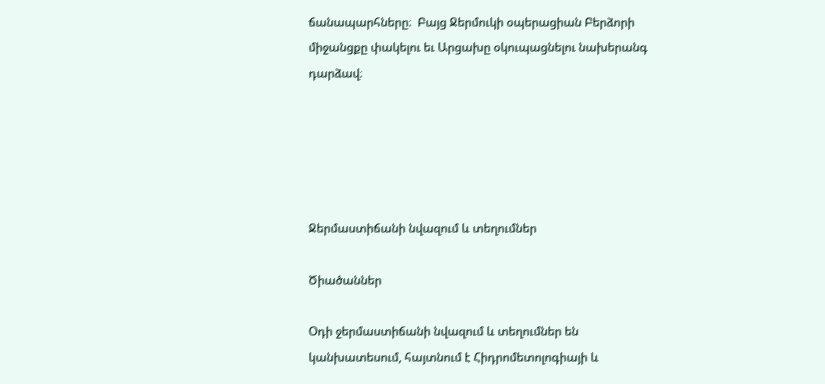ճանապարհները։  Բայց Ջերմուկի օպերացիան Բերձորի միջանցքը փակելու եւ Արցախը օկուպացնելու նախերանգ դարձավ։





Ջերմաստիճանի նվազում և տեղումներ

Ծիածաններ

Օդի ջերմաստիճանի նվազում և տեղումներ են կանխատեսում, հայտնում է Հիդրոմետոլոգիայի և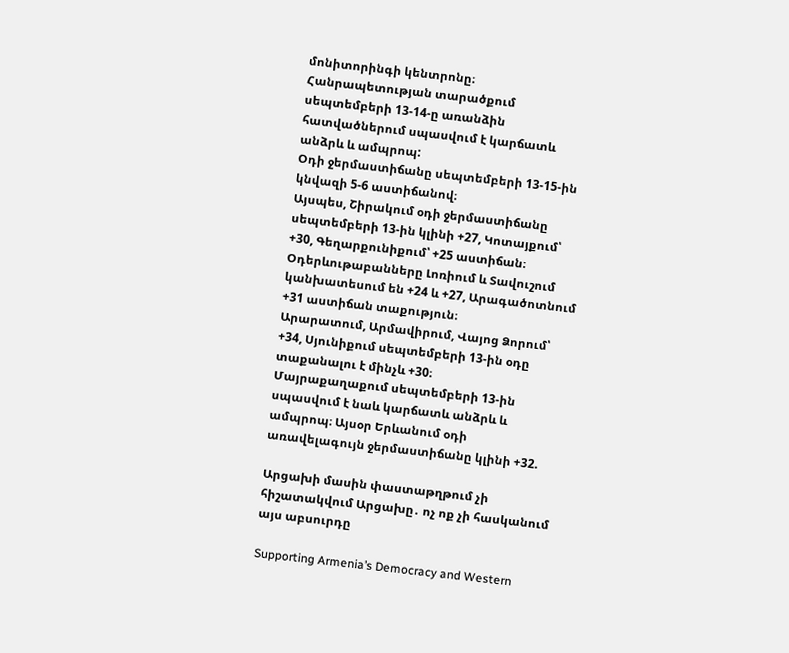մոնիտորինգի կենտրոնը։
Հանրապետության տարածքում սեպտեմբերի 13-14-ը առանձին հատվածներում սպասվում է կարճատև անձրև և ամպրոպ:
Օդի ջերմաստիճանը սեպտեմբերի 13-15-ին կնվազի 5-6 աստիճանով։
Այսպես, Շիրակում օդի ջերմաստիճանը սեպտեմբերի 13-ին կլինի +27, Կոտայքում՝ +30, Գեղարքունիքում՝ +25 աստիճան։
Օդերևութաբանները Լոռիում և Տավուշում կանխատեսում են +24 և +27, Արագածոտնում +31 աստիճան տաքություն։
Արարատում, Արմավիրում, Վայոց Ձորում՝ +34, Սյունիքում սեպտեմբերի 13-ին օդը տաքանալու է մինչև +30։
Մայրաքաղաքում սեպտեմբերի 13-ին սպասվում է նաև կարճատև անձրև և ամպրոպ։ Այսօր Երևանում օդի առավելագույն ջերմաստիճանը կլինի +32.

Արցախի մասին փաստաթղթում չի հիշատակվում Արցախը․ ոչ ոք չի հասկանում այս աբսուրդը

Supporting Armenia’s Democracy and Western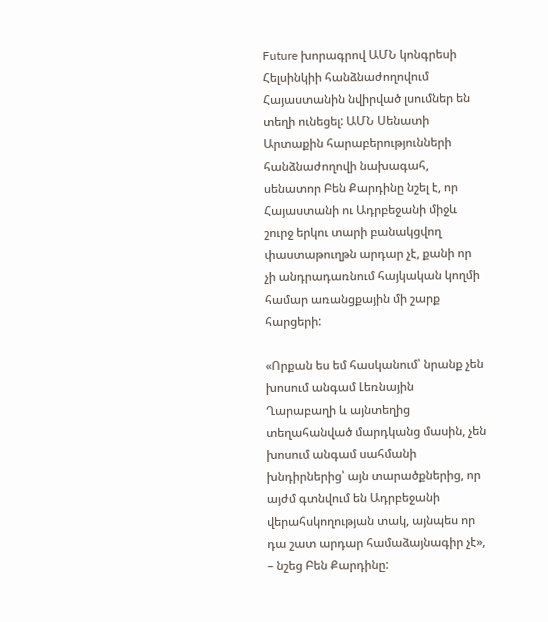Future խորագրով ԱՄՆ կոնգրեսի Հելսինկիի հանձնաժողովում Հայաստանին նվիրված լսումներ են տեղի ունեցել: ԱՄՆ Սենատի Արտաքին հարաբերությունների հանձնաժողովի նախագահ, սենատոր Բեն Քարդինը նշել է, որ Հայաստանի ու Ադրբեջանի միջև շուրջ երկու տարի բանակցվող փաստաթուղթն արդար չէ, քանի որ չի անդրադառնում հայկական կողմի համար առանցքային մի շարք հարցերի:

«Որքան ես եմ հասկանում՝ նրանք չեն խոսում անգամ Լեռնային Ղարաբաղի և այնտեղից տեղահանված մարդկանց մասին, չեն խոսում անգամ սահմանի խնդիրներից՝ այն տարածքներից, որ այժմ գտնվում են Ադրբեջանի վերահսկողության տակ, այնպես որ դա շատ արդար համաձայնագիր չէ», – նշեց Բեն Քարդինը: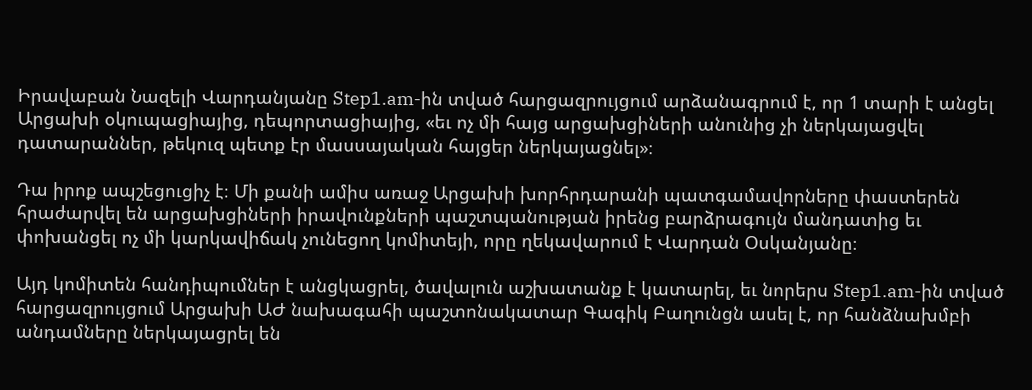Իրավաբան Նազելի Վարդանյանը Step1.am-ին տված հարցազրույցում արձանագրում է, որ 1 տարի է անցել Արցախի օկուպացիայից, դեպորտացիայից, «եւ ոչ մի հայց արցախցիների անունից չի ներկայացվել դատարաններ, թեկուզ պետք էր մասսայական հայցեր ներկայացնել»։

Դա իրոք ապշեցուցիչ է։ Մի քանի ամիս առաջ Արցախի խորհրդարանի պատգամավորները փաստերեն հրաժարվել են արցախցիների իրավունքների պաշտպանության իրենց բարձրագույն մանդատից եւ փոխանցել ոչ մի կարկավիճակ չունեցող կոմիտեյի, որը ղեկավարում է Վարդան Օսկանյանը։

Այդ կոմիտեն հանդիպումներ է անցկացրել, ծավալուն աշխատանք է կատարել, եւ նորերս Step1.am-ին տված հարցազրույցում Արցախի ԱԺ նախագահի պաշտոնակատար Գագիկ Բաղունցն ասել է, որ հանձնախմբի անդամները ներկայացրել են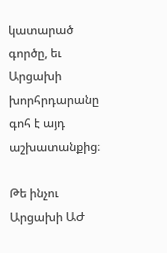կատարած գործը, եւ Արցախի խորհրդարանը գոհ է այդ աշխատանքից։

Թե ինչու Արցախի ԱԺ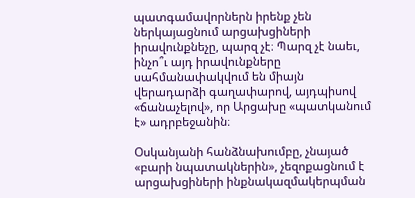պատգամավորներն իրենք չեն ներկայացնում արցախցիների իրավունքնեչը, պարզ չէ։ Պարզ չէ նաեւ, ինչո՞ւ այդ իրավունքները սահմանափակվում են միայն վերադարձի գաղափարով, այդպիսով «ճանաչելով», որ Արցախը «պատկանում է» ադրբեջանին։

Օսկանյանի հանձնախումբը, չնայած «բարի նպատակներին», չեզոքացնում է արցախցիների ինքնակազմակերպման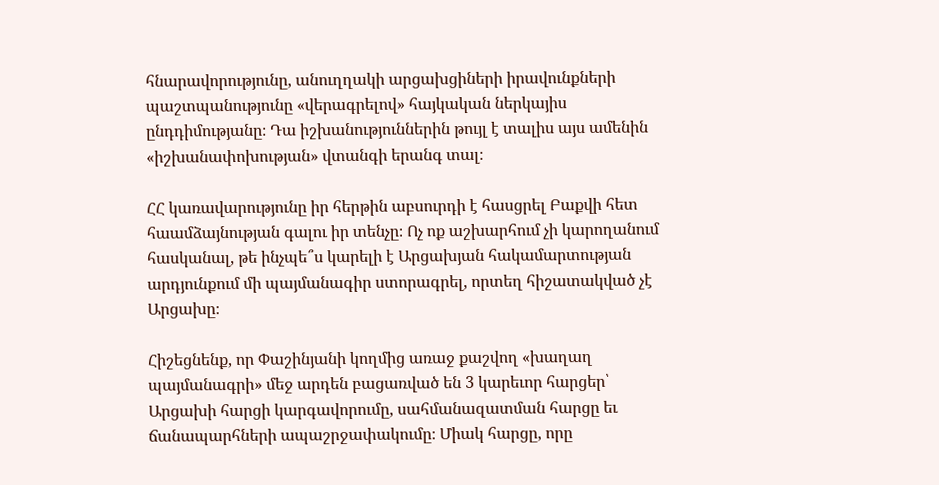հնարավորությունը, անուղղակի արցախցիների իրավունքների պաշտպանությունը «վերագրելով» հայկական ներկայիս ընդդիմությանը։ Դա իշխանություններին թույլ է տալիս այս ամենին «իշխանափոխության» վտանգի երանգ տալ։

ՀՀ կառավարությունը իր հերթին աբսուրդի է հասցրել Բաքվի հետ հաամձայնության գալու իր տենչը։ Ոչ ոք աշխարհում չի կարողանում հասկանալ, թե ինչպե՞ս կարելի է Արցախյան հակամարտության արդյունքում մի պայմանագիր ստորագրել, որտեղ հիշատակված չէ Արցախը։

Հիշեցնենք, որ Փաշինյանի կողմից առաջ քաշվող «խաղաղ պայմանագրի» մեջ արդեն բացառված են 3 կարեւոր հարցեր՝ Արցախի հարցի կարգավորումը, սահմանազատման հարցը եւ ճանապարհների ապաշրջափակումը։ Միակ հարցը, որը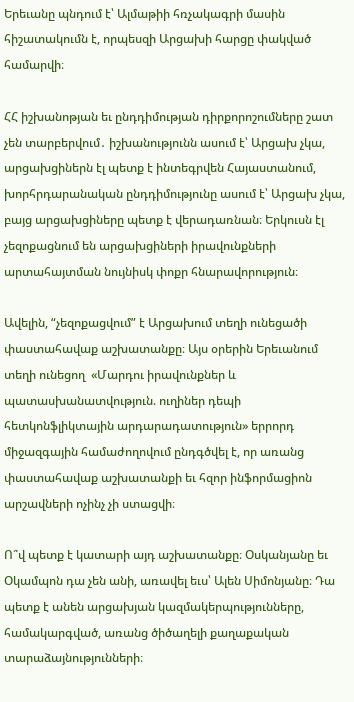Երեւանը պնդում է՝ Ալմաթիի հռչակագրի մասին հիշատակումն է, որպեսզի Արցախի հարցը փակված համարվի։

ՀՀ իշխանոթյան եւ ընդդիմության դիրքորոշումները շատ չեն տարբերվում․ իշխանությունն ասում է՝ Արցախ չկա, արցախցիներն էլ պետք է ինտեգրվեն Հայաստանում, խորհրդարանական ընդդիմությունը ասում է՝ Արցախ չկա, բայց արցախցիները պետք է վերադառնան։ Երկուսն էլ չեզոքացնում են արցախցիների իրավունքների արտահայտման նույնիսկ փոքր հնարավորություն։

Ավելին, “չեզոքացվում” է Արցախում տեղի ունեցածի փաստահավաք աշխատանքը։ Այս օրերին Երեւանում տեղի ունեցող  «Մարդու իրավունքներ և պատասխանատվություն. ուղիներ դեպի հետկոնֆլիկտային արդարադատություն» երրորդ միջազգային համաժողովում ընդգծվել է, որ առանց փաստահավաք աշխատանքի եւ հզոր ինֆորմացիոն արշավների ոչինչ չի ստացվի։

Ո՞վ պետք է կատարի այդ աշխատանքը։ Օսկանյանը եւ Օկամպոն դա չեն անի, առավել եւս՝ Ալեն Սիմոնյանը։ Դա պետք է անեն արցախյան կազմակերպությունները, համակարգված, առանց ծիծաղելի քաղաքական տարաձայնությունների։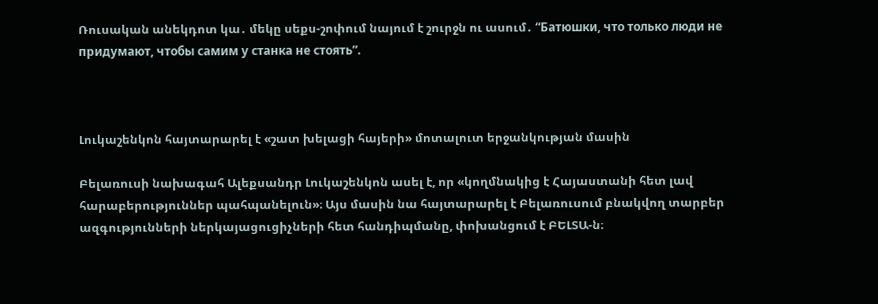Ռուսական անեկդոտ կա․ մեկը սեքս-շոփում նայում է շուրջն ու ասում․ “Батюшки, что только люди не придумают, чтобы самим у станка не стоять”.



Լուկաշենկոն հայտարարել է «շատ խելացի հայերի» մոտալուտ երջանկության մասին

Բելառուսի նախագահ Ալեքսանդր Լուկաշենկոն ասել է, որ «կողմնակից է Հայաստանի հետ լավ հարաբերություններ պահպանելուն»։ Այս մասին նա հայտարարել է Բելառուսում բնակվող տարբեր ազգությունների ներկայացուցիչների հետ հանդիպմանը, փոխանցում է ԲԵԼՏԱ-ն։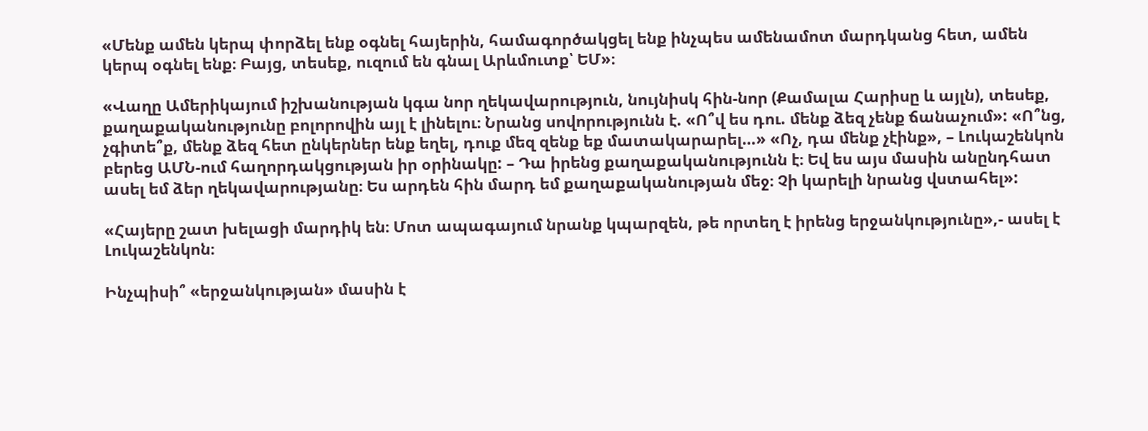«Մենք ամեն կերպ փորձել ենք օգնել հայերին, համագործակցել ենք ինչպես ամենամոտ մարդկանց հետ, ամեն կերպ օգնել ենք։ Բայց, տեսեք, ուզում են գնալ Արևմուտք՝ ԵՄ»։

«Վաղը Ամերիկայում իշխանության կգա նոր ղեկավարություն, նույնիսկ հին-նոր (Քամալա Հարիսը և այլն), տեսեք, քաղաքականությունը բոլորովին այլ է լինելու։ Նրանց սովորությունն է. «Ո՞վ ես դու. մենք ձեզ չենք ճանաչում»: «Ո՞նց, չգիտե՞ք, մենք ձեզ հետ ընկերներ ենք եղել, դուք մեզ զենք եք մատակարարել…» «Ոչ, դա մենք չէինք», – Լուկաշենկոն բերեց ԱՄՆ-ում հաղորդակցության իր օրինակը: – Դա իրենց քաղաքականությունն է։ Եվ ես այս մասին անընդհատ ասել եմ ձեր ղեկավարությանը։ Ես արդեն հին մարդ եմ քաղաքականության մեջ։ Չի կարելի նրանց վստահել»:

«Հայերը շատ խելացի մարդիկ են։ Մոտ ապագայում նրանք կպարզեն, թե որտեղ է իրենց երջանկությունը»,- ասել է Լուկաշենկոն։

Ինչպիսի՞ «երջանկության» մասին է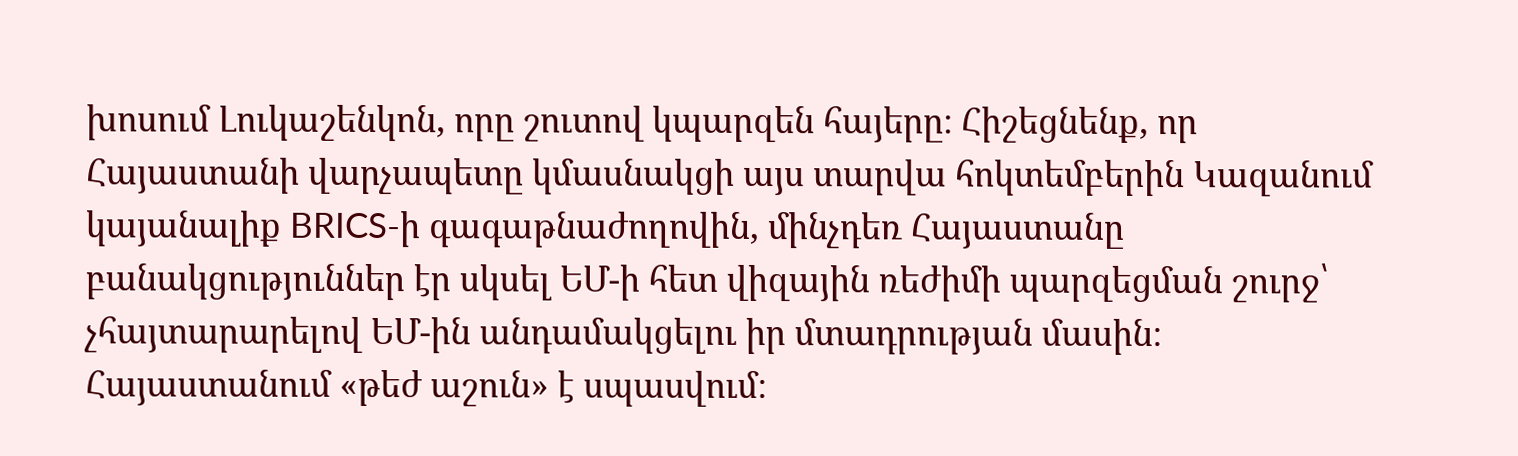խոսում Լուկաշենկոն, որը շուտով կպարզեն հայերը։ Հիշեցնենք, որ Հայաստանի վարչապետը կմասնակցի այս տարվա հոկտեմբերին Կազանում կայանալիք BRICS-ի գագաթնաժողովին, մինչդեռ Հայաստանը բանակցություններ էր սկսել ԵՄ-ի հետ վիզային ռեժիմի պարզեցման շուրջ՝ չհայտարարելով ԵՄ-ին անդամակցելու իր մտադրության մասին։ Հայաստանում «թեժ աշուն» է սպասվում։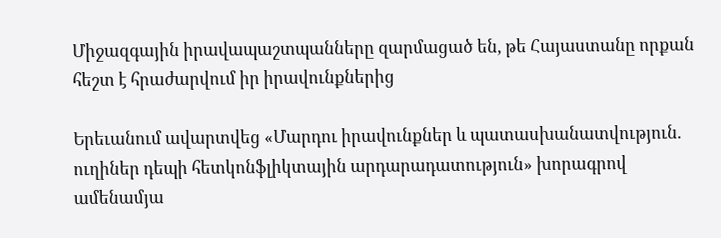Միջազգային իրավապաշտպանները զարմացած են, թե Հայաստանը որքան հեշտ է հրաժարվում իր իրավունքներից

Երեւանում ավարտվեց «Մարդու իրավունքներ և պատասխանատվություն. ուղիներ դեպի հետկոնֆլիկտային արդարադատություն» խորագրով ամենամյա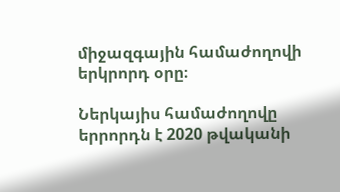միջազգային համաժողովի երկրորդ օրը։

Ներկայիս համաժողովը երրորդն է 2020 թվականի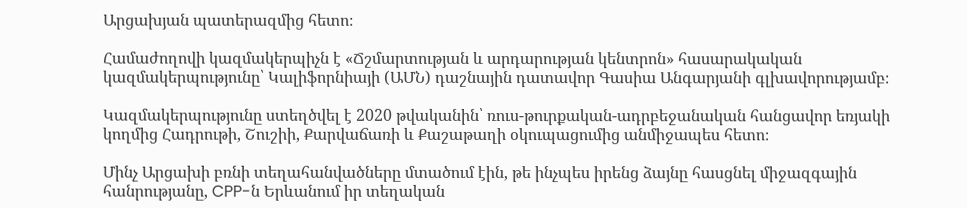Արցախյան պատերազմից հետո։

Համաժողովի կազմակերպիչն է «Ճշմարտության և արդարության կենտրոն» հասարակական կազմակերպությունը՝ Կալիֆորնիայի (ԱՄՆ) դաշնային դատավոր Գասիա Անգարյանի գլխավորությամբ։

Կազմակերպությունը ստեղծվել է 2020 թվականին՝ ռուս-թուրքական-ադրբեջանական հանցավոր եռյակի կողմից Հադրութի, Շուշիի, Քարվաճառի և Քաշաթաղի օկուպացումից անմիջապես հետո։

Մինչ Արցախի բռնի տեղահանվածները մտածում էին, թե ինչպես իրենց ձայնը հասցնել միջազգային հանրությանը, CPP-ն Երևանում իր տեղական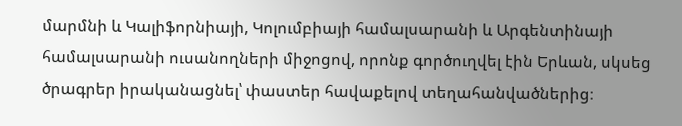մարմնի և Կալիֆորնիայի, Կոլումբիայի համալսարանի և Արգենտինայի համալսարանի ուսանողների միջոցով, որոնք գործուղվել էին Երևան, սկսեց ծրագրեր իրականացնել՝ փաստեր հավաքելով տեղահանվածներից։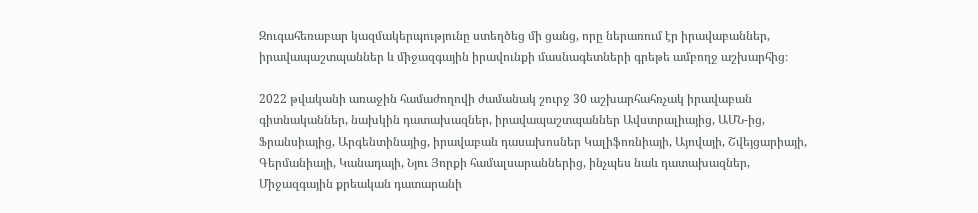Զուգահեռաբար կազմակերպությունը ստեղծեց մի ցանց, որը ներառում էր իրավաբաններ, իրավապաշտպաններ և միջազգային իրավունքի մասնագետների գրեթե ամբողջ աշխարհից։

2022 թվականի առաջին համաժողովի ժամանակ շուրջ 30 աշխարհահռչակ իրավաբան գիտնականներ, նախկին դատախազներ, իրավապաշտպաններ Ավստրալիայից, ԱՄՆ-ից, Ֆրանսիայից, Արգենտինայից, իրավաբան դասախոսներ Կալիֆոռնիայի, Այովայի, Շվեյցարիայի, Գերմանիայի, Կանադայի, Նյու Յորքի համալսարաններից, ինչպես նաև դատախազներ, Միջազգային քրեական դատարանի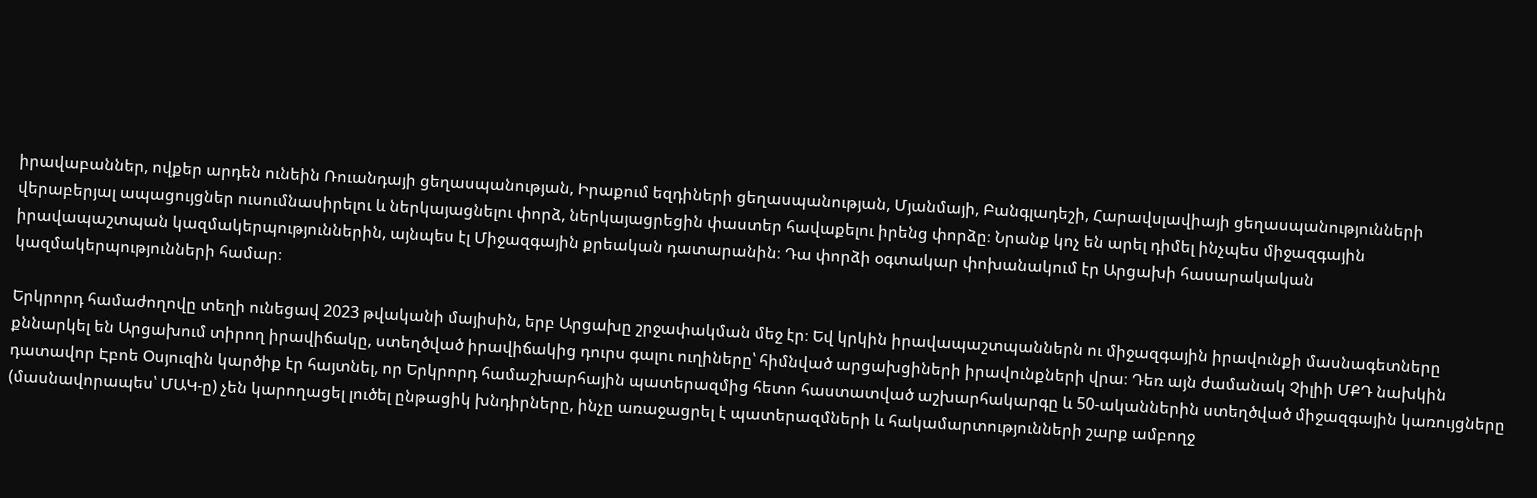իրավաբաններ, ովքեր արդեն ունեին Ռուանդայի ցեղասպանության, Իրաքում եզդիների ցեղասպանության, Մյանմայի, Բանգլադեշի, Հարավսլավիայի ցեղասպանությունների վերաբերյալ ապացույցներ ուսումնասիրելու և ներկայացնելու փորձ, ներկայացրեցին փաստեր հավաքելու իրենց փորձը։ Նրանք կոչ են արել դիմել ինչպես միջազգային իրավապաշտպան կազմակերպություններին, այնպես էլ Միջազգային քրեական դատարանին։ Դա փորձի օգտակար փոխանակում էր Արցախի հասարակական կազմակերպությունների համար։

Երկրորդ համաժողովը տեղի ունեցավ 2023 թվականի մայիսին, երբ Արցախը շրջափակման մեջ էր։ Եվ կրկին իրավապաշտպաններն ու միջազգային իրավունքի մասնագետները քննարկել են Արցախում տիրող իրավիճակը, ստեղծված իրավիճակից դուրս գալու ուղիները՝ հիմնված արցախցիների իրավունքների վրա։ Դեռ այն ժամանակ Չիլիի ՄՔԴ նախկին դատավոր Էբոե Օսյուզին կարծիք էր հայտնել, որ Երկրորդ համաշխարհային պատերազմից հետո հաստատված աշխարհակարգը և 50-ականներին ստեղծված միջազգային կառույցները (մասնավորապես՝ ՄԱԿ-ը) չեն կարողացել լուծել ընթացիկ խնդիրները, ինչը առաջացրել է պատերազմների և հակամարտությունների շարք ամբողջ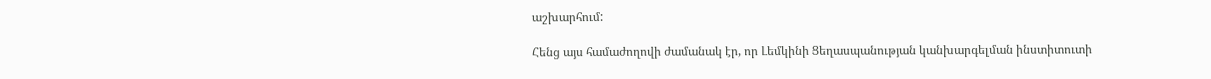աշխարհում:

Հենց այս համաժողովի ժամանակ էր, որ Լեմկինի Ցեղասպանության կանխարգելման ինստիտուտի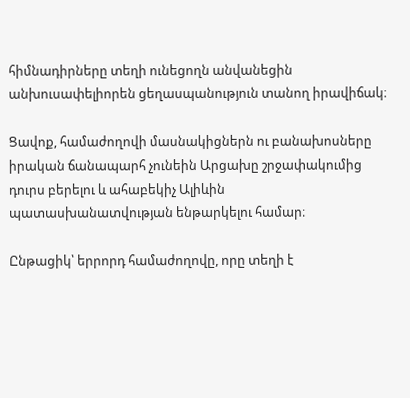հիմնադիրները տեղի ունեցողն անվանեցին անխուսափելիորեն ցեղասպանություն տանող իրավիճակ։

Ցավոք, համաժողովի մասնակիցներն ու բանախոսները իրական ճանապարհ չունեին Արցախը շրջափակումից դուրս բերելու և ահաբեկիչ Ալիևին պատասխանատվության ենթարկելու համար։

Ընթացիկ՝ երրորդ համաժողովը, որը տեղի է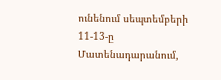ունենում սեպտեմբերի 11-13-ը Մատենադարանում,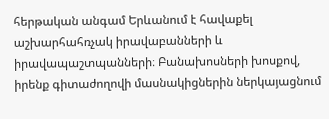հերթական անգամ Երևանում է հավաքել աշխարհահռչակ իրավաբանների և իրավապաշտպանների։ Բանախոսների խոսքով, իրենք գիտաժողովի մասնակիցներին ներկայացնում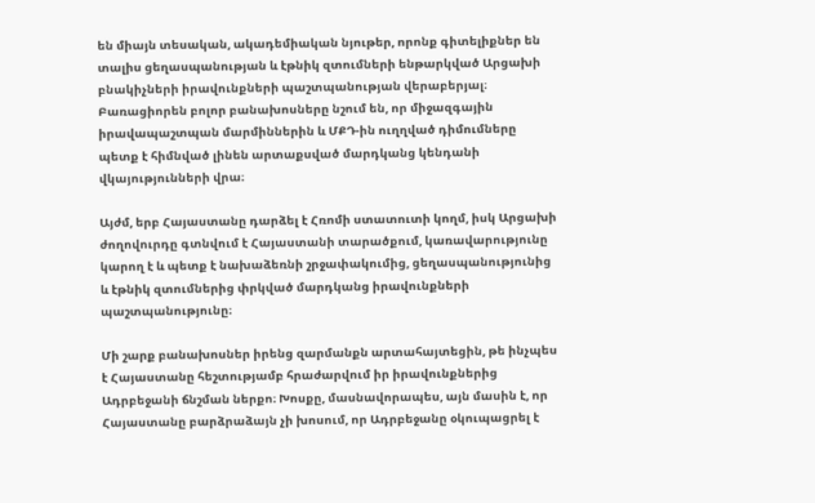են միայն տեսական, ակադեմիական նյութեր, որոնք գիտելիքներ են տալիս ցեղասպանության և էթնիկ զտումների ենթարկված Արցախի բնակիչների իրավունքների պաշտպանության վերաբերյալ։ Բառացիորեն բոլոր բանախոսները նշում են, որ միջազգային իրավապաշտպան մարմիններին և ՄՔԴ-ին ուղղված դիմումները պետք է հիմնված լինեն արտաքսված մարդկանց կենդանի վկայությունների վրա։

Այժմ, երբ Հայաստանը դարձել է Հռոմի ստատուտի կողմ, իսկ Արցախի ժողովուրդը գտնվում է Հայաստանի տարածքում, կառավարությունը կարող է և պետք է նախաձեռնի շրջափակումից, ցեղասպանությունից և էթնիկ զտումներից փրկված մարդկանց իրավունքների պաշտպանությունը։

Մի շարք բանախոսներ իրենց զարմանքն արտահայտեցին, թե ինչպես է Հայաստանը հեշտությամբ հրաժարվում իր իրավունքներից Ադրբեջանի ճնշման ներքո։ Խոսքը, մասնավորապես, այն մասին է, որ Հայաստանը բարձրաձայն չի խոսում, որ Ադրբեջանը օկուպացրել է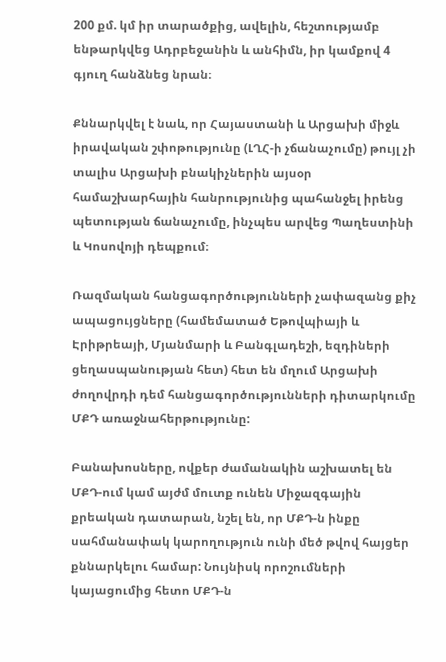200 քմ. կմ իր տարածքից, ավելին, հեշտությամբ ենթարկվեց Ադրբեջանին և անհիմն, իր կամքով 4 գյուղ հանձնեց նրան։

Քննարկվել է նաև, որ Հայաստանի և Արցախի միջև իրավական շփոթությունը (ԼՂՀ-ի չճանաչումը) թույլ չի տալիս Արցախի բնակիչներին այսօր համաշխարհային հանրությունից պահանջել իրենց պետության ճանաչումը, ինչպես արվեց Պաղեստինի և Կոսովոյի դեպքում։

Ռազմական հանցագործությունների չափազանց քիչ ապացույցները (համեմատած Եթովպիայի և Էրիթրեայի, Մյանմարի և Բանգլադեշի, եզդիների ցեղասպանության հետ) հետ են մղում Արցախի ժողովրդի դեմ հանցագործությունների դիտարկումը ՄՔԴ առաջնահերթությունը:

Բանախոսները, ովքեր ժամանակին աշխատել են ՄՔԴ-ում կամ այժմ մուտք ունեն Միջազգային քրեական դատարան, նշել են, որ ՄՔԴ-ն ինքը սահմանափակ կարողություն ունի մեծ թվով հայցեր քննարկելու համար: Նույնիսկ որոշումների կայացումից հետո ՄՔԴ-ն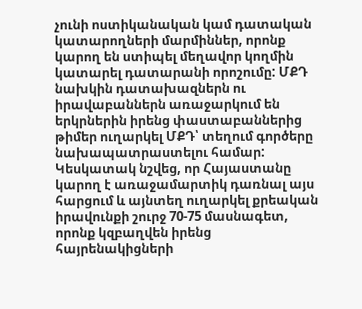չունի ոստիկանական կամ դատական կատարողների մարմիններ, որոնք կարող են ստիպել մեղավոր կողմին կատարել դատարանի որոշումը: ՄՔԴ նախկին դատախազներն ու իրավաբաններն առաջարկում են երկրներին իրենց փաստաբաններից թիմեր ուղարկել ՄՔԴ՝ տեղում գործերը նախապատրաստելու համար: Կեսկատակ նշվեց, որ Հայաստանը կարող է առաջամարտիկ դառնալ այս հարցում և այնտեղ ուղարկել քրեական իրավունքի շուրջ 70-75 մասնագետ, որոնք կզբաղվեն իրենց հայրենակիցների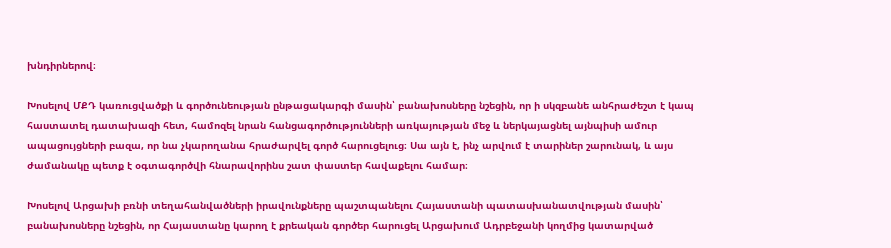խնդիրներով։

Խոսելով ՄՔԴ կառուցվածքի և գործունեության ընթացակարգի մասին՝ բանախոսները նշեցին, որ ի սկզբանե անհրաժեշտ է կապ հաստատել դատախազի հետ, համոզել նրան հանցագործությունների առկայության մեջ և ներկայացնել այնպիսի ամուր ապացույցների բազա, որ նա չկարողանա հրաժարվել գործ հարուցելուց։ Սա այն է, ինչ արվում է տարիներ շարունակ, և այս ժամանակը պետք է օգտագործվի հնարավորինս շատ փաստեր հավաքելու համար։

Խոսելով Արցախի բռնի տեղահանվածների իրավունքները պաշտպանելու Հայաստանի պատասխանատվության մասին՝ բանախոսները նշեցին, որ Հայաստանը կարող է քրեական գործեր հարուցել Արցախում Ադրբեջանի կողմից կատարված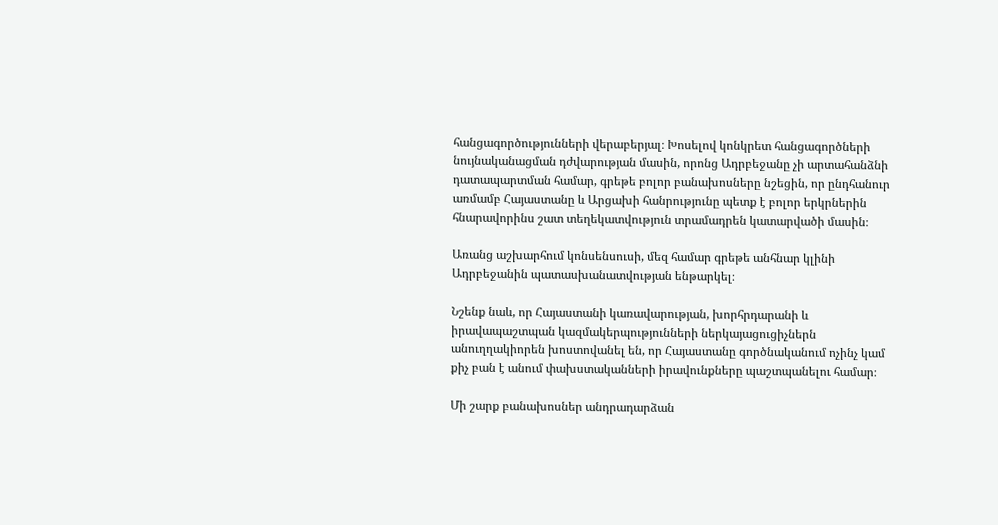հանցագործությունների վերաբերյալ։ Խոսելով կոնկրետ հանցագործների նույնականացման դժվարության մասին, որոնց Ադրբեջանը չի արտահանձնի դատապարտման համար, գրեթե բոլոր բանախոսները նշեցին, որ ընդհանուր առմամբ Հայաստանը և Արցախի հանրությունը պետք է բոլոր երկրներին հնարավորինս շատ տեղեկատվություն տրամադրեն կատարվածի մասին։

Առանց աշխարհում կոնսենսուսի, մեզ համար գրեթե անհնար կլինի Ադրբեջանին պատասխանատվության ենթարկել։

Նշենք նաև, որ Հայաստանի կառավարության, խորհրդարանի և իրավապաշտպան կազմակերպությունների ներկայացուցիչներն անուղղակիորեն խոստովանել են, որ Հայաստանը գործնականում ոչինչ կամ քիչ բան է անում փախստականների իրավունքները պաշտպանելու համար։

Մի շարք բանախոսներ անդրադարձան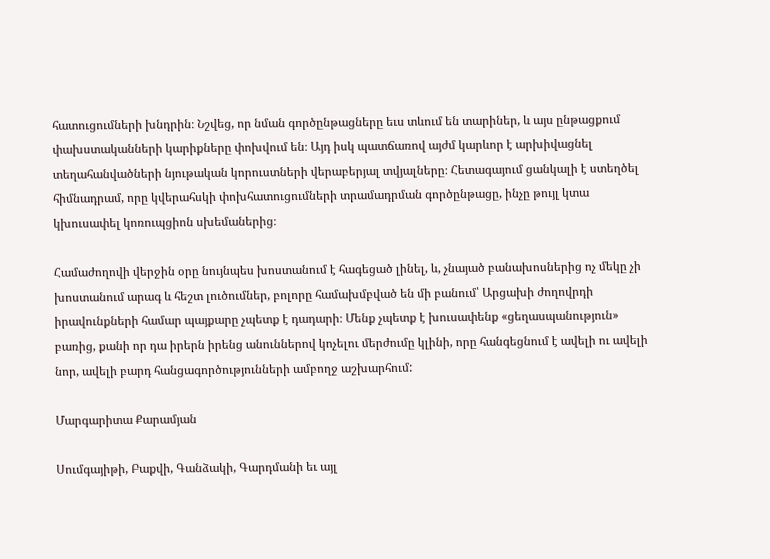հատուցումների խնդրին։ Նշվեց, որ նման գործընթացները եւս տևում են տարիներ, և այս ընթացքում փախստականների կարիքները փոխվում են։ Այդ իսկ պատճառով այժմ կարևոր է արխիվացնել տեղահանվածների նյութական կորուստների վերաբերյալ տվյալները։ Հետագայում ցանկալի է ստեղծել հիմնադրամ, որը կվերահսկի փոխհատուցումների տրամադրման գործընթացը, ինչը թույլ կտա կխուսափել կոռուպցիոն սխեմաներից։

Համաժողովի վերջին օրը նույնպես խոստանում է հագեցած լինել, և, չնայած բանախոսներից ոչ մեկը չի խոստանում արագ և հեշտ լուծումներ, բոլորը համախմբված են մի բանում՝ Արցախի ժողովրդի իրավունքների համար պայքարը չպետք է դադարի։ Մենք չպետք է խուսափենք «ցեղասպանություն» բառից, քանի որ դա իրերն իրենց անուններով կոչելու մերժումը կլինի, որը հանգեցնում է ավելի ու ավելի նոր, ավելի բարդ հանցագործությունների ամբողջ աշխարհում:

Մարգարիտա Քարամյան

Սումգայիթի, Բաքվի, Գանձակի, Գարդմանի եւ այլ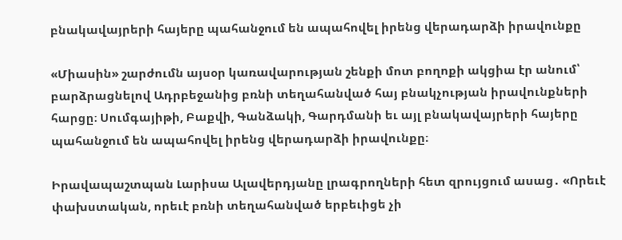բնակավայրերի հայերը պահանջում են ապահովել իրենց վերադարձի իրավունքը

«Միասին» շարժումն այսօր կառավարության շենքի մոտ բողոքի ակցիա էր անում՝ բարձրացնելով Ադրբեջանից բռնի տեղահանված հայ բնակչության իրավունքների հարցը։ Սումգայիթի, Բաքվի, Գանձակի, Գարդմանի եւ այլ բնակավայրերի հայերը պահանջում են ապահովել իրենց վերադարձի իրավունքը։

Իրավապաշտպան Լարիսա Ալավերդյանը լրագրողների հետ զրույցում ասաց․ «Որեւէ փախստական, որեւէ բռնի տեղահանված երբեւիցե չի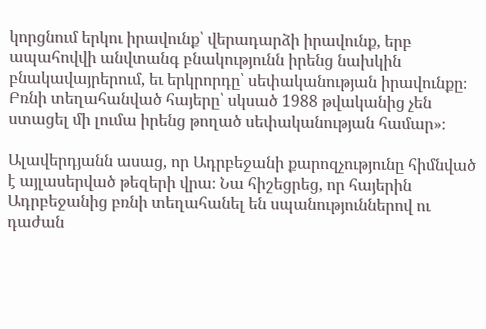կորցնում երկու իրավունք՝ վերադարձի իրավունք, երբ ապահովվի անվտանգ բնակությունն իրենց նախկին բնակավայրերում, եւ երկրորդը՝ սեփականության իրավունքը։ Բռնի տեղահանված հայերը՝ սկսած 1988 թվականից չեն ստացել մի լումա իրենց թողած սեփականության համար»։

Ալավերդյանն ասաց, որ Ադրբեջանի քարոզչությունը հիմնված է այլասերված թեզերի վրա։ Նա հիշեցրեց, որ հայերին Ադրբեջանից բռնի տեղահանել են սպանություններով ու դաժան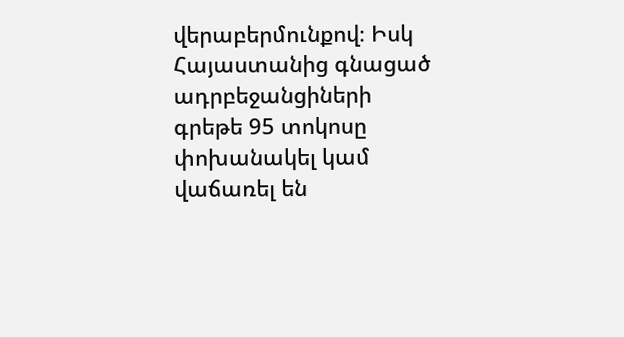վերաբերմունքով։ Իսկ Հայաստանից գնացած ադրբեջանցիների գրեթե 95 տոկոսը փոխանակել կամ վաճառել են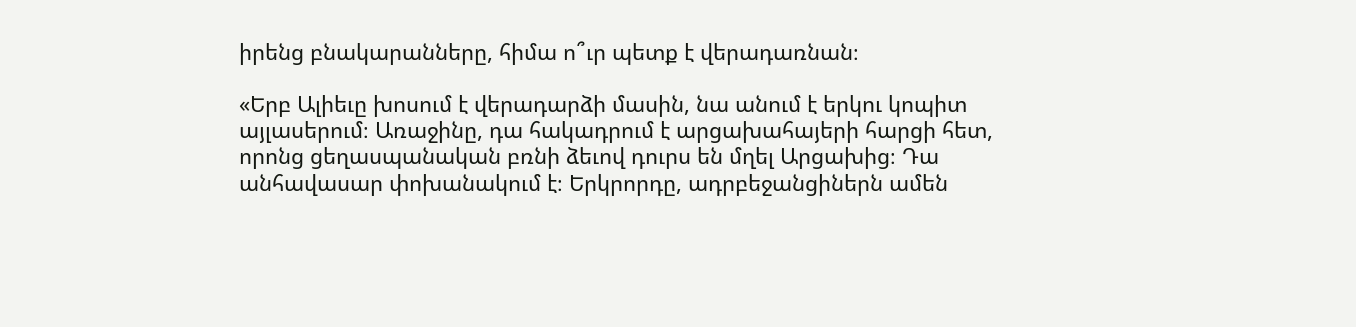իրենց բնակարանները, հիմա ո՞ւր պետք է վերադառնան։

«Երբ Ալիեւը խոսում է վերադարձի մասին, նա անում է երկու կոպիտ այլասերում։ Առաջինը, դա հակադրում է արցախահայերի հարցի հետ, որոնց ցեղասպանական բռնի ձեւով դուրս են մղել Արցախից։ Դա անհավասար փոխանակում է։ Երկրորդը, ադրբեջանցիներն ամեն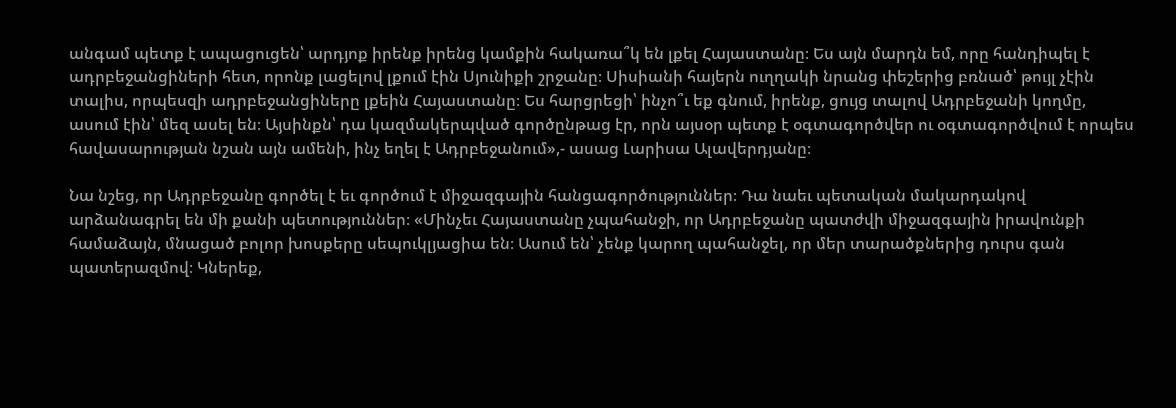անգամ պետք է ապացուցեն՝ արդյոք իրենք իրենց կամքին հակառա՞կ են լքել Հայաստանը։ Ես այն մարդն եմ, որը հանդիպել է ադրբեջանցիների հետ, որոնք լացելով լքում էին Սյունիքի շրջանը։ Սիսիանի հայերն ուղղակի նրանց փեշերից բռնած՝ թույլ չէին տալիս, որպեսզի ադրբեջանցիները լքեին Հայաստանը։ Ես հարցրեցի՝ ինչո՞ւ եք գնում, իրենք, ցույց տալով Ադրբեջանի կողմը, ասում էին՝ մեզ ասել են։ Այսինքն՝ դա կազմակերպված գործընթաց էր, որն այսօր պետք է օգտագործվեր ու օգտագործվում է որպես հավասարության նշան այն ամենի, ինչ եղել է Ադրբեջանում»,- ասաց Լարիսա Ալավերդյանը։

Նա նշեց, որ Ադրբեջանը գործել է եւ գործում է միջազգային հանցագործություններ։ Դա նաեւ պետական մակարդակով արձանագրել են մի քանի պետություններ։ «Մինչեւ Հայաստանը չպահանջի, որ Ադրբեջանը պատժվի միջազգային իրավունքի համաձայն, մնացած բոլոր խոսքերը սեպուկլյացիա են։ Ասում են՝ չենք կարող պահանջել, որ մեր տարածքներից դուրս գան պատերազմով։ Կներեք,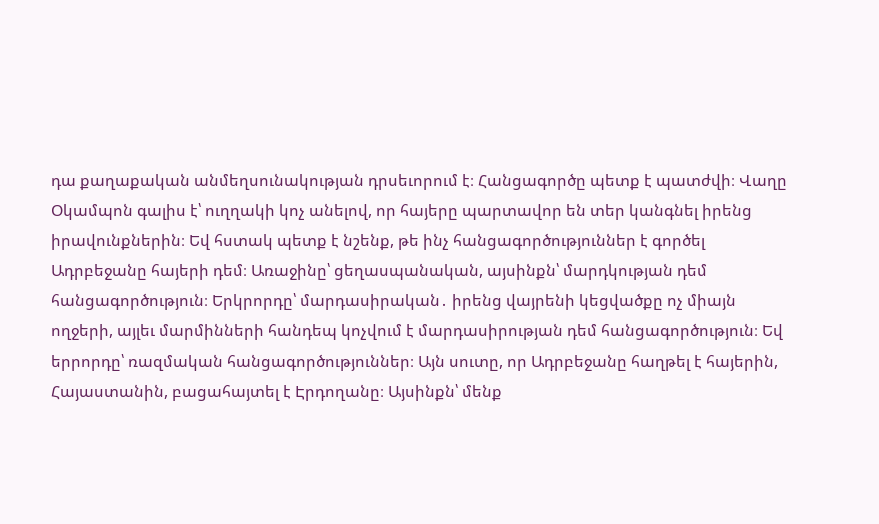դա քաղաքական անմեղսունակության դրսեւորում է։ Հանցագործը պետք է պատժվի։ Վաղը Օկամպոն գալիս է՝ ուղղակի կոչ անելով, որ հայերը պարտավոր են տեր կանգնել իրենց իրավունքներին։ Եվ հստակ պետք է նշենք, թե ինչ հանցագործություններ է գործել Ադրբեջանը հայերի դեմ։ Առաջինը՝ ցեղասպանական, այսինքն՝ մարդկության դեմ հանցագործություն։ Երկրորդը՝ մարդասիրական․ իրենց վայրենի կեցվածքը ոչ միայն ողջերի, այլեւ մարմինների հանդեպ կոչվում է մարդասիրության դեմ հանցագործություն։ Եվ երրորդը՝ ռազմական հանցագործություններ։ Այն սուտը, որ Ադրբեջանը հաղթել է հայերին, Հայաստանին, բացահայտել է Էրդողանը։ Այսինքն՝ մենք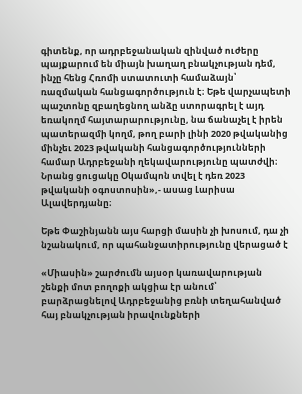գիտենք, որ ադրբեջանական զինված ուժերը պայքարում են միայն խաղաղ բնակչության դեմ, ինչը հենց Հռոմի ստատուտի համաձայն՝ ռազմական հանցագործություն է։ Եթե վարչապետի պաշտոնը զբաղեցնող անձը ստորագրել է այդ եռակողմ հայտարարությունը, նա ճանաչել է իրեն պատերազմի կողմ, թող բարի լինի 2020 թվականից մինչեւ 2023 թվականի հանցագործությունների համար Ադրբեջանի ղեկավարությունը պատժվի։ Նրանց ցուցակը Օկամպոն տվել է դեռ 2023 թվականի օգոստոսին»,- ասաց Լարիսա Ալավերդյանը։

Եթե Փաշինյանն այս հարցի մասին չի խոսում, դա չի նշանակում, որ պահանջատիրությունը վերացած է

«Միասին» շարժումն այսօր կառավարության շենքի մոտ բողոքի ակցիա էր անում՝ բարձրացնելով Ադրբեջանից բռնի տեղահանված հայ բնակչության իրավունքների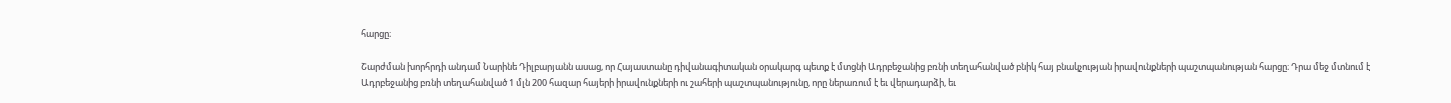հարցը։

Շարժման խորհրդի անդամ Նարինե Դիլբարյանն ասաց, որ Հայաստանը դիվանագիտական օրակարգ պետք է մտցնի Ադրբեջանից բռնի տեղահանված բնիկ հայ բնակչության իրավունքների պաշտպանության հարցը։ Դրա մեջ մտնում է Ադրբեջանից բռնի տեղահանված 1 մլն 200 հազար հայերի իրավունքների ու շահերի պաշտպանությունը, որը ներառում է եւ վերադարձի, եւ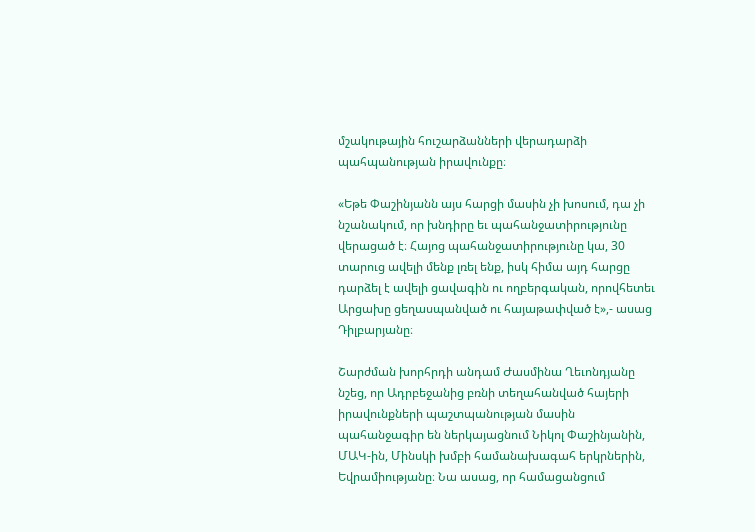մշակութային հուշարձանների վերադարձի պահպանության իրավունքը։

«Եթե Փաշինյանն այս հարցի մասին չի խոսում, դա չի նշանակում, որ խնդիրը եւ պահանջատիրությունը վերացած է։ Հայոց պահանջատիրությունը կա, 30 տարուց ավելի մենք լռել ենք, իսկ հիմա այդ հարցը դարձել է ավելի ցավագին ու ողբերգական, որովհետեւ Արցախը ցեղասպանված ու հայաթափված է»,- ասաց Դիլբարյանը։

Շարժման խորհրդի անդամ Ժասմինա Ղեւոնդյանը նշեց, որ Ադրբեջանից բռնի տեղահանված հայերի իրավունքների պաշտպանության մասին պահանջագիր են ներկայացնում Նիկոլ Փաշինյանին, ՄԱԿ-ին, Մինսկի խմբի համանախագահ երկրներին, Եվրամիությանը։ Նա ասաց, որ համացանցում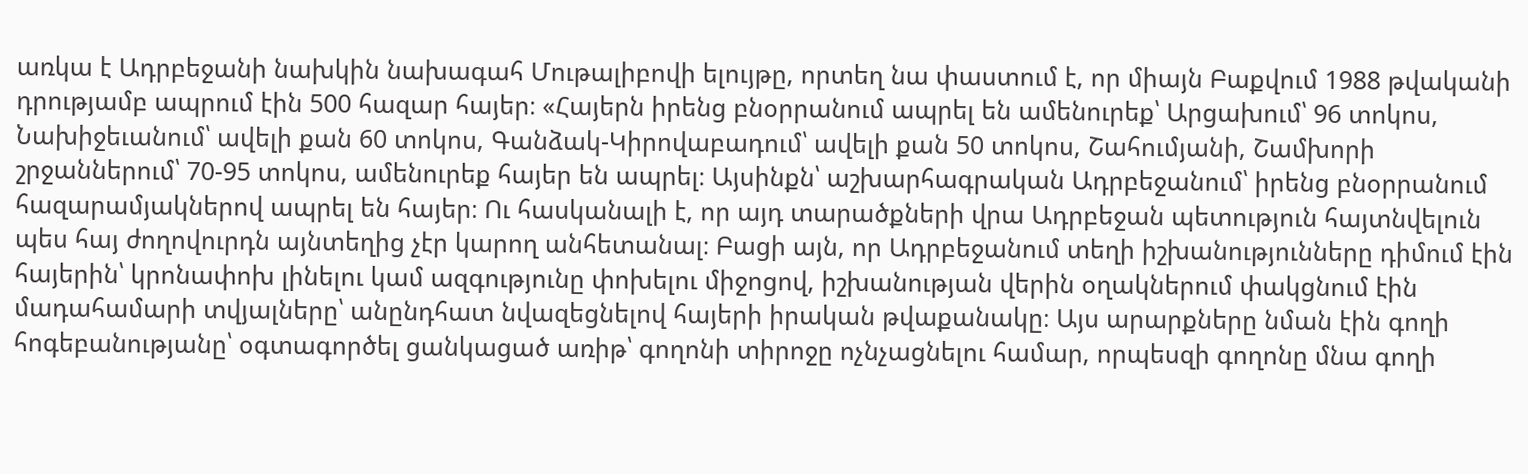առկա է Ադրբեջանի նախկին նախագահ Մութալիբովի ելույթը, որտեղ նա փաստում է, որ միայն Բաքվում 1988 թվականի դրությամբ ապրում էին 500 հազար հայեր։ «Հայերն իրենց բնօրրանում ապրել են ամենուրեք՝ Արցախում՝ 96 տոկոս, Նախիջեւանում՝ ավելի քան 60 տոկոս, Գանձակ-Կիրովաբադում՝ ավելի քան 50 տոկոս, Շահումյանի, Շամխորի շրջաններում՝ 70-95 տոկոս, ամենուրեք հայեր են ապրել։ Այսինքն՝ աշխարհագրական Ադրբեջանում՝ իրենց բնօրրանում հազարամյակներով ապրել են հայեր։ Ու հասկանալի է, որ այդ տարածքների վրա Ադրբեջան պետություն հայտնվելուն պես հայ ժողովուրդն այնտեղից չէր կարող անհետանալ։ Բացի այն, որ Ադրբեջանում տեղի իշխանությունները դիմում էին հայերին՝ կրոնափոխ լինելու կամ ազգությունը փոխելու միջոցով, իշխանության վերին օղակներում փակցնում էին մադահամարի տվյալները՝ անընդհատ նվազեցնելով հայերի իրական թվաքանակը։ Այս արարքները նման էին գողի հոգեբանությանը՝ օգտագործել ցանկացած առիթ՝ գողոնի տիրոջը ոչնչացնելու համար, որպեսզի գողոնը մնա գողի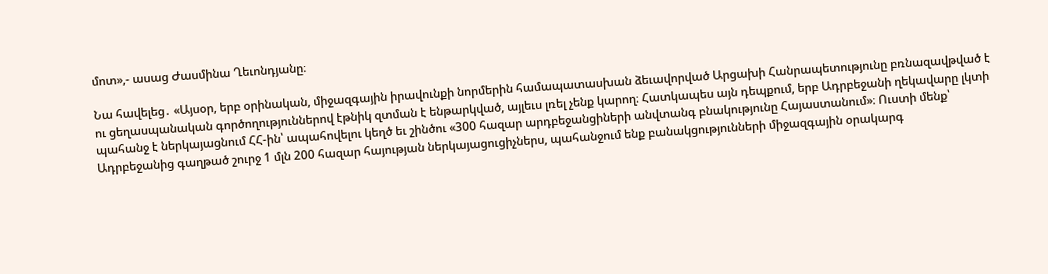մոտ»,- ասաց Ժասմինա Ղեւոնդյանը։

Նա հավելեց․ «Այսօր, երբ օրինական, միջազգային իրավունքի նորմերին համապատասխան ձեւավորված Արցախի Հանրապետությունը բռնազավթված է ու ցեղասպանական գործողություններով էթնիկ զտման է ենթարկված, այլեւս լռել չենք կարող։ Հատկապես այն դեպքում, երբ Ադրբեջանի ղեկավարը լկտի պահանջ է ներկայացնում ՀՀ-ին՝ ապահովելու կեղծ եւ շինծու «300 հազար արդբեջանցիների անվտանգ բնակությունը Հայաստանում»։ Ուստի մենք՝ Ադրբեջանից գաղթած շուրջ 1 մլն 200 հազար հայության ներկայացուցիչներս, պահանջում ենք բանակցությունների միջազգային օրակարգ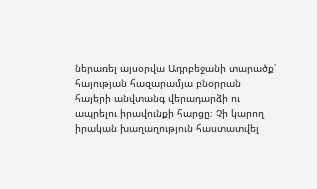ներառել այսօրվա Ադրբեջանի տարածք՝ հայության հազարամյա բնօրրան հայերի անվտանգ վերադարձի ու ապրելու իրավունքի հարցը։ Չի կարող իրական խաղաղություն հաստատվել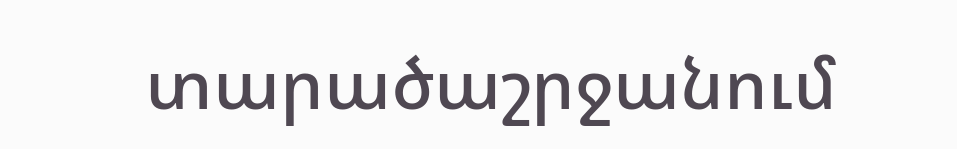տարածաշրջանում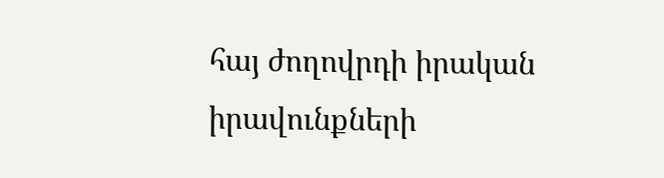հայ ժողովրդի իրական իրավունքների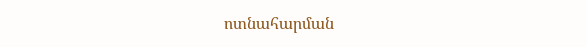ոտնահարման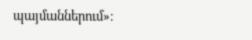պայմաններում»։